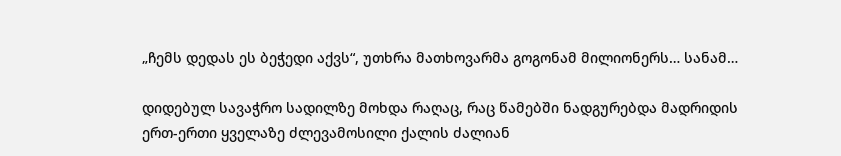„ჩემს დედას ეს ბეჭედი აქვს“, უთხრა მათხოვარმა გოგონამ მილიონერს… სანამ…

დიდებულ სავაჭრო სადილზე მოხდა რაღაც, რაც წამებში ნადგურებდა მადრიდის ერთ-ერთი ყველაზე ძლევამოსილი ქალის ძალიან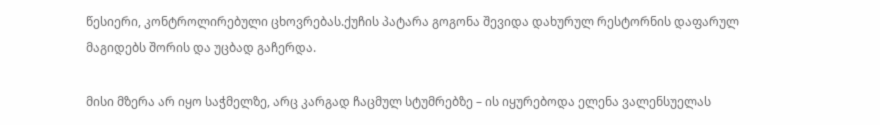წესიერი, კონტროლირებული ცხოვრებას.ქუჩის პატარა გოგონა შევიდა დახურულ რესტორნის დაფარულ მაგიდებს შორის და უცბად გაჩერდა.

მისი მზერა არ იყო საჭმელზე, არც კარგად ჩაცმულ სტუმრებზე – ის იყურებოდა ელენა ვალენსუელას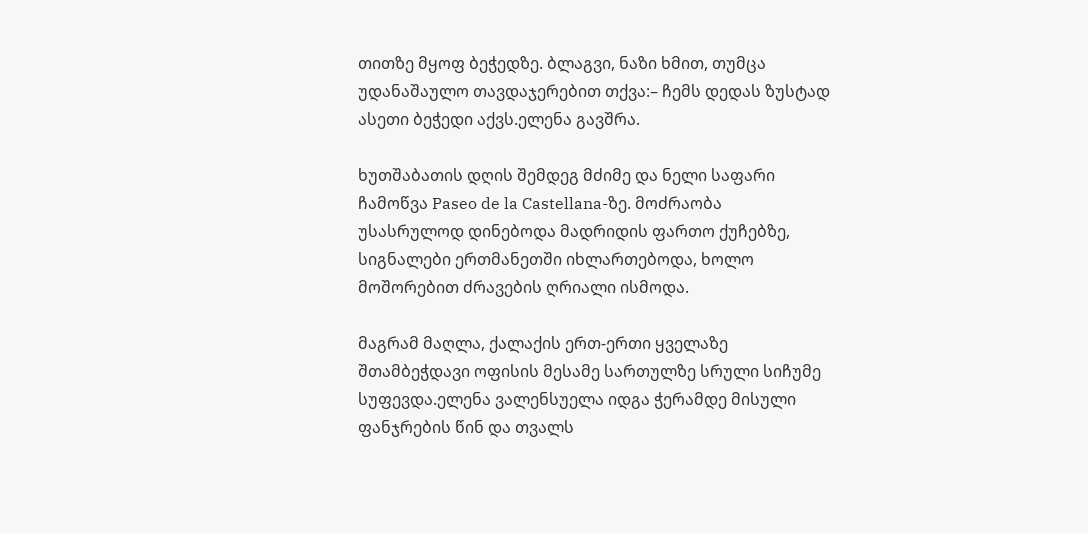თითზე მყოფ ბეჭედზე. ბლაგვი, ნაზი ხმით, თუმცა უდანაშაულო თავდაჯერებით თქვა:– ჩემს დედას ზუსტად ასეთი ბეჭედი აქვს.ელენა გავშრა.

ხუთშაბათის დღის შემდეგ მძიმე და ნელი საფარი ჩამოწვა Paseo de la Castellana-ზე. მოძრაობა უსასრულოდ დინებოდა მადრიდის ფართო ქუჩებზე, სიგნალები ერთმანეთში იხლართებოდა, ხოლო მოშორებით ძრავების ღრიალი ისმოდა.

მაგრამ მაღლა, ქალაქის ერთ-ერთი ყველაზე შთამბეჭდავი ოფისის მესამე სართულზე სრული სიჩუმე სუფევდა.ელენა ვალენსუელა იდგა ჭერამდე მისული ფანჯრების წინ და თვალს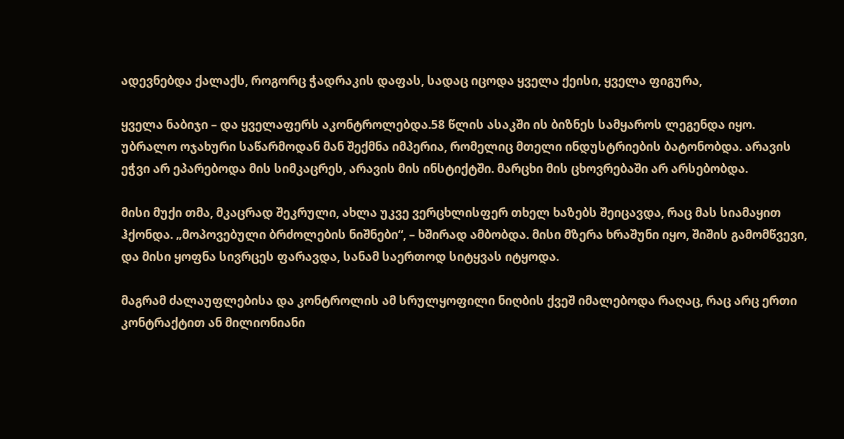ადევნებდა ქალაქს, როგორც ჭადრაკის დაფას, სადაც იცოდა ყველა ქეისი, ყველა ფიგურა,

ყველა ნაბიჯი – და ყველაფერს აკონტროლებდა.58 წლის ასაკში ის ბიზნეს სამყაროს ლეგენდა იყო. უბრალო ოჯახური საწარმოდან მან შექმნა იმპერია, რომელიც მთელი ინდუსტრიების ბატონობდა. არავის ეჭვი არ ეპარებოდა მის სიმკაცრეს, არავის მის ინსტიქტში. მარცხი მის ცხოვრებაში არ არსებობდა.

მისი მუქი თმა, მკაცრად შეკრული, ახლა უკვე ვერცხლისფერ თხელ ხაზებს შეიცავდა, რაც მას სიამაყით ჰქონდა. „მოპოვებული ბრძოლების ნიშნები“, – ხშირად ამბობდა. მისი მზერა ხრაშუნი იყო, შიშის გამომწვევი, და მისი ყოფნა სივრცეს ფარავდა, სანამ საერთოდ სიტყვას იტყოდა.

მაგრამ ძალაუფლებისა და კონტროლის ამ სრულყოფილი ნიღბის ქვეშ იმალებოდა რაღაც, რაც არც ერთი კონტრაქტით ან მილიონიანი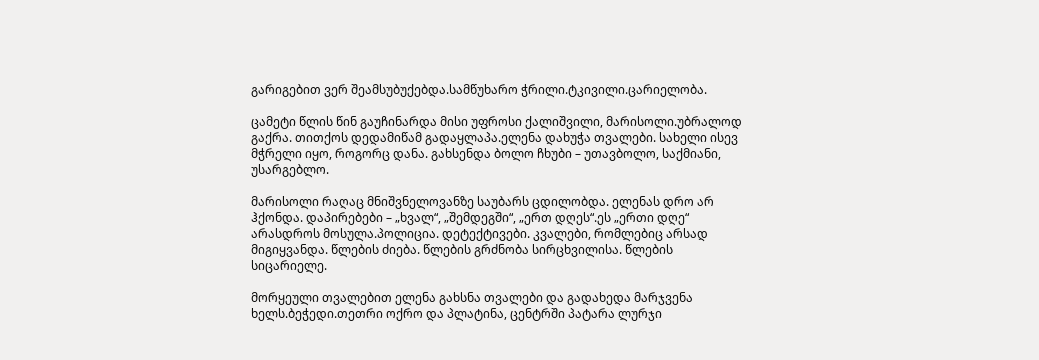გარიგებით ვერ შეამსუბუქებდა.სამწუხარო ჭრილი.ტკივილი.ცარიელობა.

ცამეტი წლის წინ გაუჩინარდა მისი უფროსი ქალიშვილი, მარისოლი.უბრალოდ გაქრა. თითქოს დედამიწამ გადაყლაპა.ელენა დახუჭა თვალები. სახელი ისევ მჭრელი იყო, როგორც დანა. გახსენდა ბოლო ჩხუბი – უთავბოლო, საქმიანი, უსარგებლო.

მარისოლი რაღაც მნიშვნელოვანზე საუბარს ცდილობდა. ელენას დრო არ ჰქონდა. დაპირებები – „ხვალ“, „შემდეგში“, „ერთ დღეს“.ეს „ერთი დღე“ არასდროს მოსულა.პოლიცია. დეტექტივები. კვალები, რომლებიც არსად მიგიყვანდა. წლების ძიება. წლების გრძნობა სირცხვილისა. წლების სიცარიელე.

მორყეული თვალებით ელენა გახსნა თვალები და გადახედა მარჯვენა ხელს.ბეჭედი.თეთრი ოქრო და პლატინა, ცენტრში პატარა ლურჯი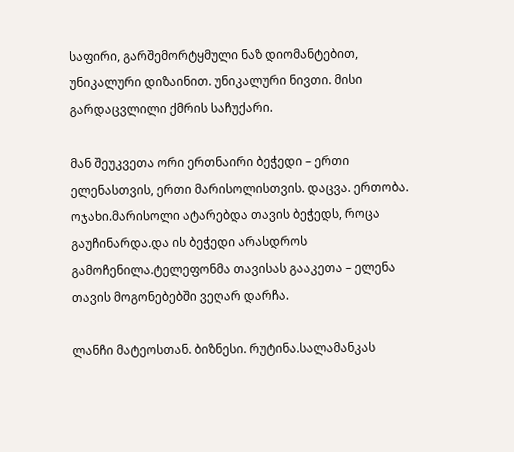საფირი, გარშემორტყმული ნაზ დიომანტებით, უნიკალური დიზაინით. უნიკალური ნივთი. მისი გარდაცვლილი ქმრის საჩუქარი.

მან შეუკვეთა ორი ერთნაირი ბეჭედი – ერთი ელენასთვის, ერთი მარისოლისთვის. დაცვა. ერთობა. ოჯახი.მარისოლი ატარებდა თავის ბეჭედს, როცა გაუჩინარდა.და ის ბეჭედი არასდროს გამოჩენილა.ტელეფონმა თავისას გააკეთა – ელენა თავის მოგონებებში ვეღარ დარჩა.

ლანჩი მატეოსთან. ბიზნესი. რუტინა.სალამანკას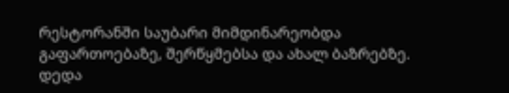რესტორანში საუბარი მიმდინარეობდა გაფართოებაზე, შერწყმებსა და ახალ ბაზრებზე. დედა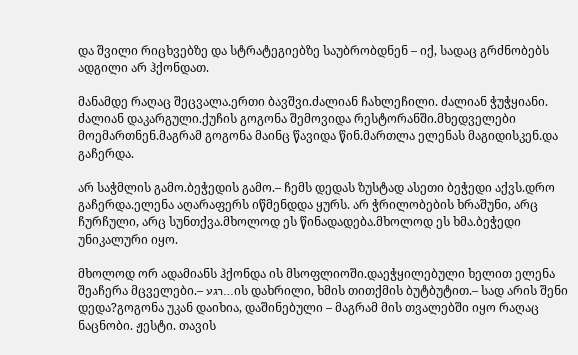და შვილი რიცხვებზე და სტრატეგიებზე საუბრობდნენ – იქ, სადაც გრძნობებს ადგილი არ ჰქონდათ.

მანამდე რაღაც შეცვალა.ერთი ბავშვი.ძალიან ჩახლეჩილი. ძალიან ჭუჭყიანი. ძალიან დაკარგული.ქუჩის გოგონა შემოვიდა რესტორანში.მხედველები მოემართნენ.მაგრამ გოგონა მაინც წავიდა წინ.მართლა ელენას მაგიდისკენ.და გაჩერდა.

არ საჭმლის გამო.ბეჭედის გამო.– ჩემს დედას ზუსტად ასეთი ბეჭედი აქვს.დრო გაჩერდა.ელენა აღარაფერს იწმენდდა ყურს. არ ჭრილობების ხრაშუნი, არც ჩურჩული, არც სუნთქვა.მხოლოდ ეს წინადადება.მხოლოდ ეს ხმა.ბეჭედი უნიკალური იყო.

მხოლოდ ორ ადამიანს ჰქონდა ის მსოფლიოში.დაეჭყილებული ხელით ელენა შეაჩერა მცველები.– רגע…ის დახრილი, ხმის თითქმის ბუტბუტით.– სად არის შენი დედა?გოგონა უკან დაიხია, დაშინებული – მაგრამ მის თვალებში იყო რაღაც ნაცნობი. ჟესტი. თავის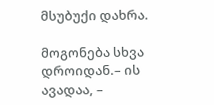მსუბუქი დახრა.

მოგონება სხვა დროიდან.– ის ავადაა, –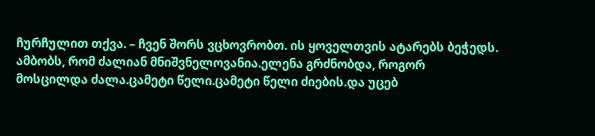ჩურჩულით თქვა. – ჩვენ შორს ვცხოვრობთ. ის ყოველთვის ატარებს ბეჭედს. ამბობს, რომ ძალიან მნიშვნელოვანია.ელენა გრძნობდა, როგორ მოსცილდა ძალა.ცამეტი წელი.ცამეტი წელი ძიების.და უცებ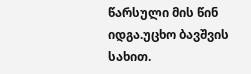წარსული მის წინ იდგა.უცხო ბავშვის სახით.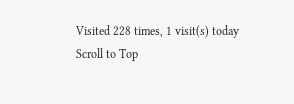Visited 228 times, 1 visit(s) today
Scroll to Top